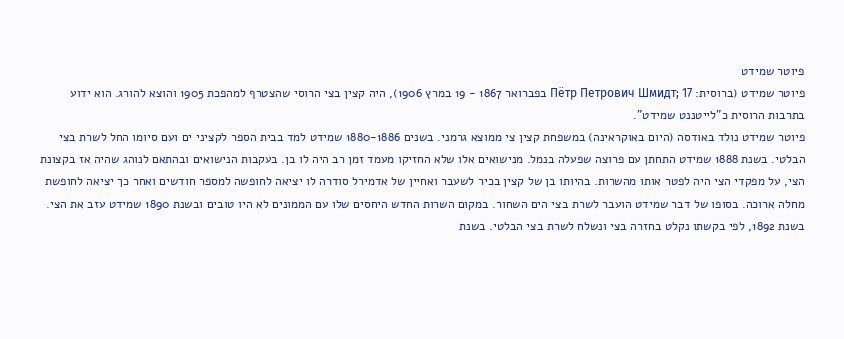פיוטר שמידט
פיוטר שמידט (ברוסית: Пётр Петрович Шмидт; 17 בפברואר 1867 - 19 במרץ 1906), היה קצין בצי הרוסי שהצטרף למהפכת 1905 והוצא להורג. הוא ידוע בתרבות הרוסית כ"לייטננט שמידט".
פיוטר שמידט נולד באודסה (היום באוקראינה) במשפחת קצין צי ממוצא גרמני. בשנים 1880-1886 שמידט למד בבית הספר לקציני ים ועם סיומו החל לשרת בצי הבלטי. בשנת 1888 שמידט התחתן עם פרוצה שפעלה בנמל. מנישואים אלו שלא החזיקו מעמד זמן רב היה לו בן. בעקבות הנישואים ובהתאם לנוהג שהיה אז בקצונת הצי, על מפקדי הצי היה לפטר אותו מהשרות. בהיותו בן של קצין בכיר לשעבר ואחיין של אדמירל סודרה לו יציאה לחופשה למספר חודשים ואחר כך יציאה לחופשת מחלה ארוכה. בסופו של דבר שמידט הועבר לשרת בצי הים השחור. במקום השרות החדש היחסים שלו עם הממונים לא היו טובים ובשנת 1890 שמידט עזב את הצי.
בשנת 1892, לפי בקשתו נקלט בחזרה בצי ונשלח לשרת בצי הבלטי. בשנת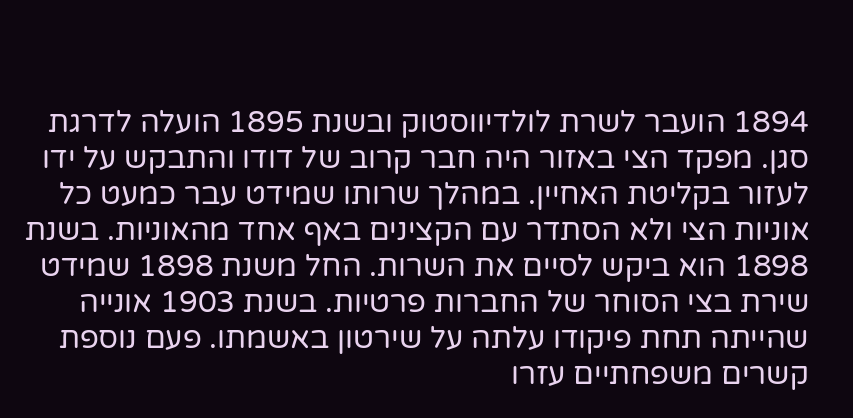1894 הועבר לשרת לולדיווסטוק ובשנת 1895 הועלה לדרגת סגן. מפקד הצי באזור היה חבר קרוב של דודו והתבקש על ידו לעזור בקליטת האחיין. במהלך שרותו שמידט עבר כמעט כל אוניות הצי ולא הסתדר עם הקצינים באף אחד מהאוניות. בשנת 1898 הוא ביקש לסיים את השרות. החל משנת 1898 שמידט שירת בצי הסוחר של החברות פרטיות. בשנת 1903 אונייה שהייתה תחת פיקודו עלתה על שירטון באשמתו. פעם נוספת קשרים משפחתיים עזרו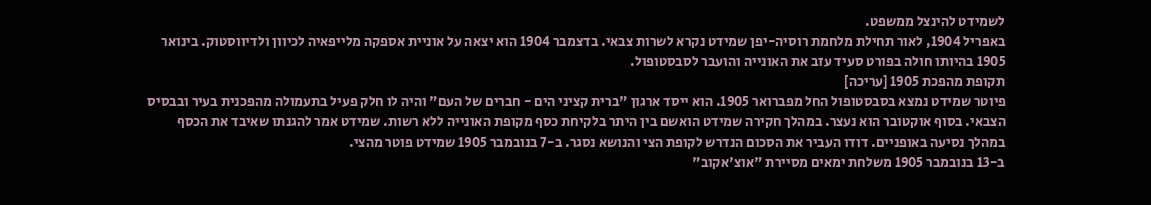לשמידט להינצל ממשפט.
באפריל 1904, לאור תחילת מלחמת רוסיה-יפן שמידט נקרא לשרות צבאי. בדצמבר 1904 הוא יצאה על אוניית אספקה מלייפאיה לכיוון ולדיווסטוק. בינואר 1905 בהיותו חולה בפורט סעיד עזב את האונייה והועבר לסבסטופול.
תקופת מהפכת 1905 [עריכה]
פיוטר שמידט נמצא בסבסטופול החל מפברואר 1905. הוא ייסד ארגון "ברית קציני הים - חברים של העם" והיה לו חלק פעיל בתעמולה מהפכנית בעיר ובבסיס הצבאי. בסוף אוקטובר הוא נעצר. במהלך חקירה שמידט הואשם בין היתר בלקיחת כסף מקופת האונייה ללא רשות. שמידט אמר להגנתו שאיבד את הכסף במהלך נסיעה באופניים. דודו העביר את הסכום הנדרש לקופת הצי והנושא נסגר. ב-7 בנובמבר 1905 שמידט פוטר מהצי.
ב-13 בנובמבר 1905 משלחת ימאים מסיירת "אוצ'אקוב"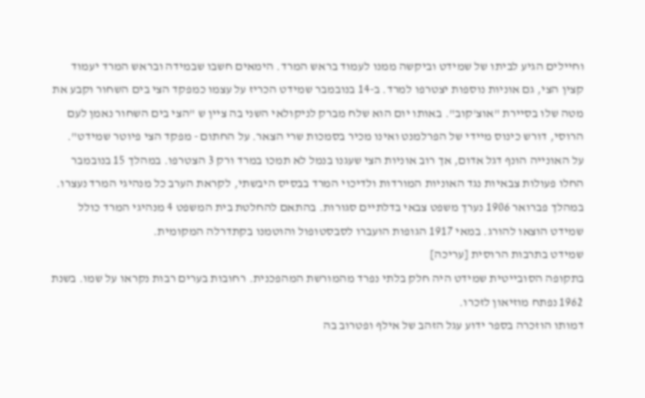וחיילים הגיע לביתו של שמידט וביקשה ממנו לעמוד בראש המרד. הימאים חשבו שבמידה ובראש המרד יעמוד קצין הצי, גם אוניות נוספות יצטרפו למרד. ב-14 בנובמבר שמידט הכריז על עצמו כמפקד הצי בים השחור וקבע את מטה שלו בסיירת "אוצ'קוב". באותו יום הוא שלח מברק לניקולאי השני בה ציין ש "הצי בים השחור נאמן לעם הרוסי, דורש כינוס מיידי של הפרלמנט ואינו מכיר בסמכות שרי הצאר. על החתום - מפקד הצי פיוטר שמידט".
על האונייה הונף דגל אדום, אך רוב אוניות הצי שעגנו בנמל לא תמכו במרד ורק 3 הצטרפו. במהלך 15 בנובמבר החלו פעולות צבאיות נגד האוניות המורדות ולדיכוי המרד בבסיס היבשתי, לקראת הערב כל מנהיגי המרד נעצרו.
במהלך פברואר 1906 נערך משפט צבאי בדלתיים סגורות. בהתאם להחלטת בית המשפט 4 מנהיגי המרד כולל שמידט הוצאו להורג. במאי 1917 הגופות הועברו לסבסטופול והוטמנו בקתדרלה המקומית.
שמידט בתרבות הרוסית [עריכה]
בתקופה הסובייטית שמידט היה חלק בלתי נפרד מהמורשת המהפכנית. רחובות בערים רבות נקראו על שמו. בשנת 1962 נפתח מוזיאון לזכרו.
דמותו הוזכרה בספר ידוע עגל הזהב של אילף ופטרוב בה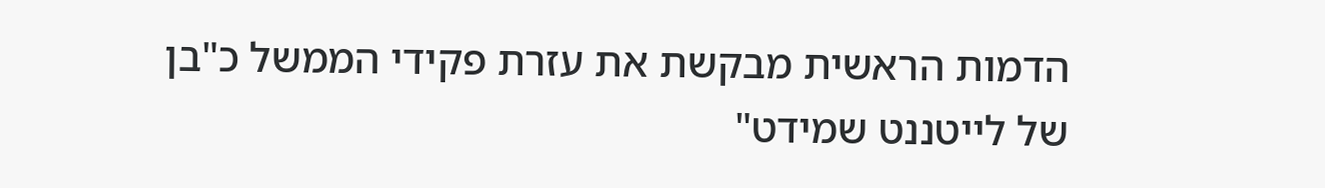הדמות הראשית מבקשת את עזרת פקידי הממשל כ"בן של לייטננט שמידט"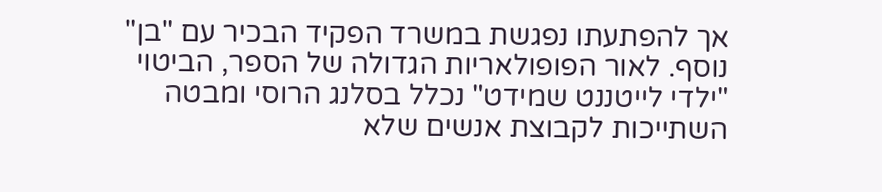אך להפתעתו נפגשת במשרד הפקיד הבכיר עם "בן" נוסף. לאור הפופולאריות הגדולה של הספר, הביטוי "ילדי לייטננט שמידט" נכלל בסלנג הרוסי ומבטה השתייכות לקבוצת אנשים שלא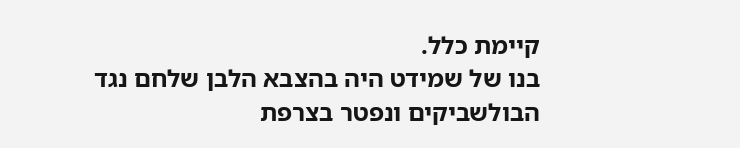קיימת כלל.
בנו של שמידט היה בהצבא הלבן שלחם נגד הבולשביקים ונפטר בצרפת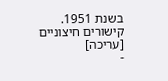בשנת 1951.
קישורים חיצוניים [עריכה]
-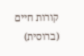קורות חיים (ברוסית)